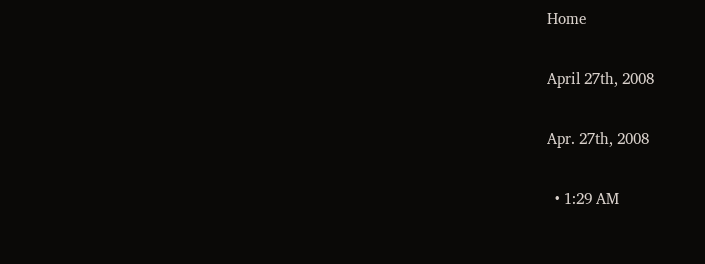Home

April 27th, 2008

Apr. 27th, 2008

  • 1:29 AM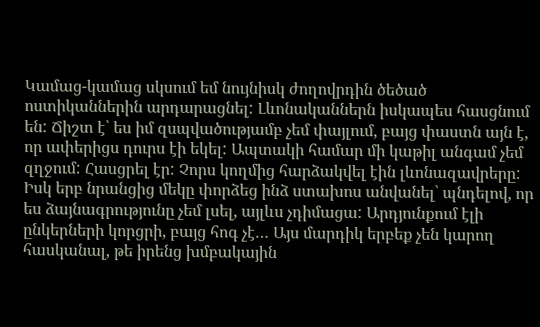Կամաց-կամաց սկսում եմ նույնիսկ ժողովրդին ծեծած ոստիկաններին արդարացնել: Լևոնականներն իսկապես հասցնում են: Ճիշտ է՝ ես իմ զսպվածությամբ չեմ փայլում, բայց փաստն այն է, որ ափերիցս դուրս էի եկել: Ապտակի համար մի կաթիլ անգամ չեմ զղջում: Հասցրել էր: Չորս կողմից հարձակվել էին լևոնազավրերը: Իսկ երբ նրանցից մեկը փորձեց ինձ ստախոս անվանել՝ պնդելով, որ ես ձայնագրությունը չեմ լսել, այլևս չդիմացա: Արդյունքում էլի ընկերների կորցրի, բայց հոգ չէ… Այս մարդիկ երբեք չեն կարող հասկանալ, թե իրենց խմբակային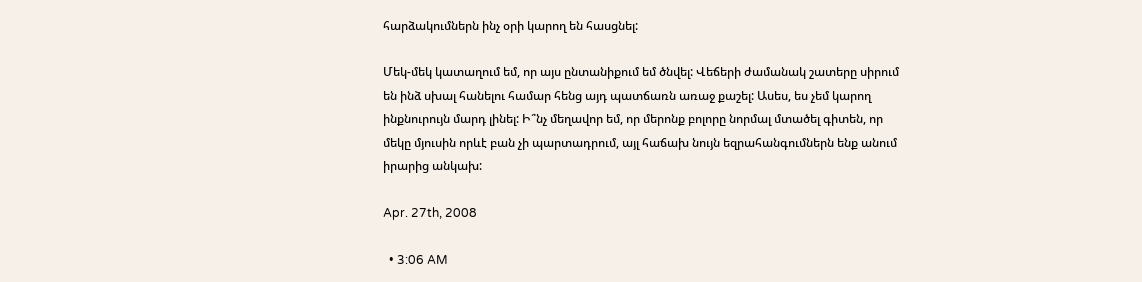հարձակումներն ինչ օրի կարող են հասցնել:

Մեկ-մեկ կատաղում եմ, որ այս ընտանիքում եմ ծնվել: Վեճերի ժամանակ շատերը սիրում են ինձ սխալ հանելու համար հենց այդ պատճառն առաջ քաշել: Ասես, ես չեմ կարող ինքնուրույն մարդ լինել: Ի՞նչ մեղավոր եմ, որ մերոնք բոլորը նորմալ մտածել գիտեն, որ մեկը մյուսին որևէ բան չի պարտադրում, այլ հաճախ նույն եզրահանգումներն ենք անում իրարից անկախ:

Apr. 27th, 2008

  • 3:06 AM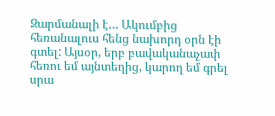Զարմանալի է… Ակումբից հեռանալուս հենց նախորդ օրն էի գտել: Այսօր, երբ բավականաչափ հեռու եմ այնտեղից, կարող եմ գրել սրա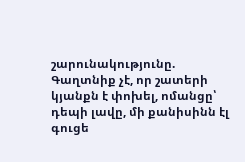շարունակությունը.
Գաղտնիք չէ, որ շատերի կյանքն է փոխել, ոմանցը՝ դեպի լավը, մի քանիսինն էլ գուցե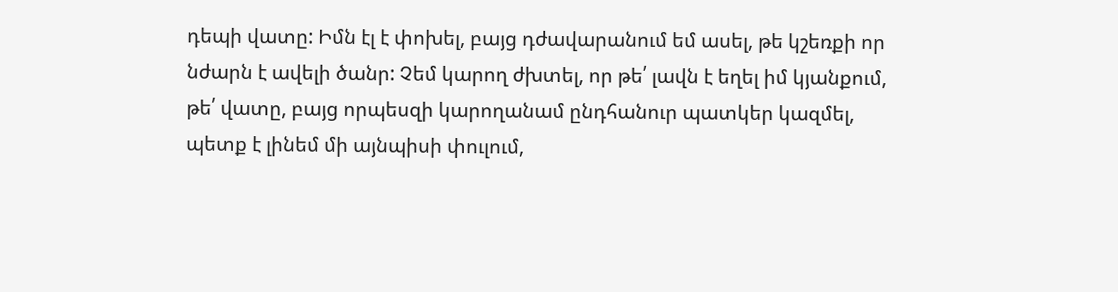դեպի վատը: Իմն էլ է փոխել, բայց դժավարանում եմ ասել, թե կշեռքի որ նժարն է ավելի ծանր: Չեմ կարող ժխտել, որ թե՛ լավն է եղել իմ կյանքում, թե՛ վատը, բայց որպեսզի կարողանամ ընդհանուր պատկեր կազմել, պետք է լինեմ մի այնպիսի փուլում,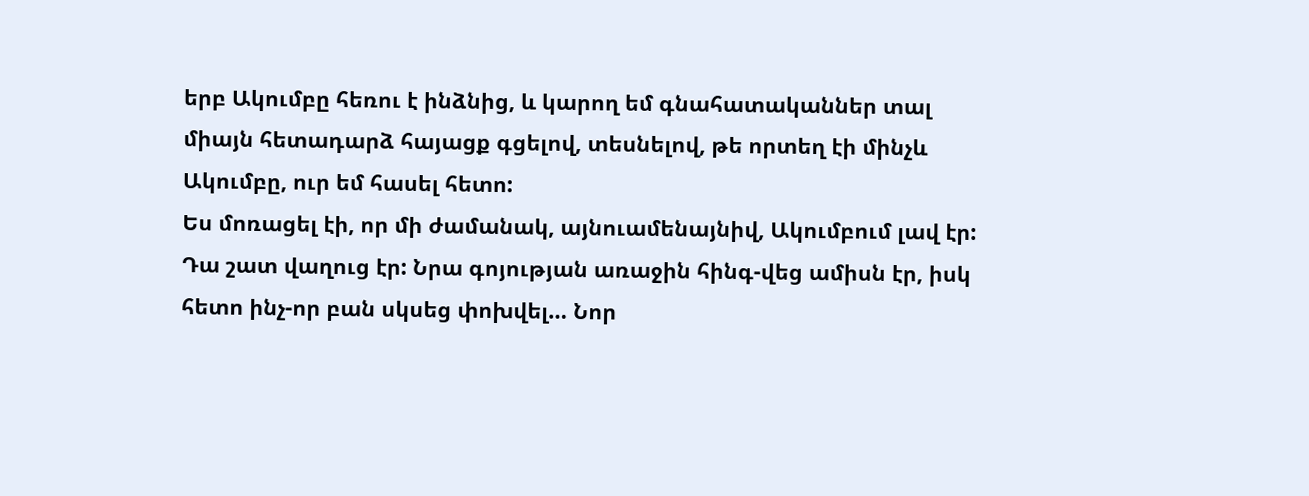երբ Ակումբը հեռու է ինձնից, և կարող եմ գնահատականներ տալ միայն հետադարձ հայացք գցելով, տեսնելով, թե որտեղ էի մինչև Ակումբը, ուր եմ հասել հետո:
Ես մոռացել էի, որ մի ժամանակ, այնուամենայնիվ, Ակումբում լավ էր: Դա շատ վաղուց էր: Նրա գոյության առաջին հինգ-վեց ամիսն էր, իսկ հետո ինչ-որ բան սկսեց փոխվել… Նոր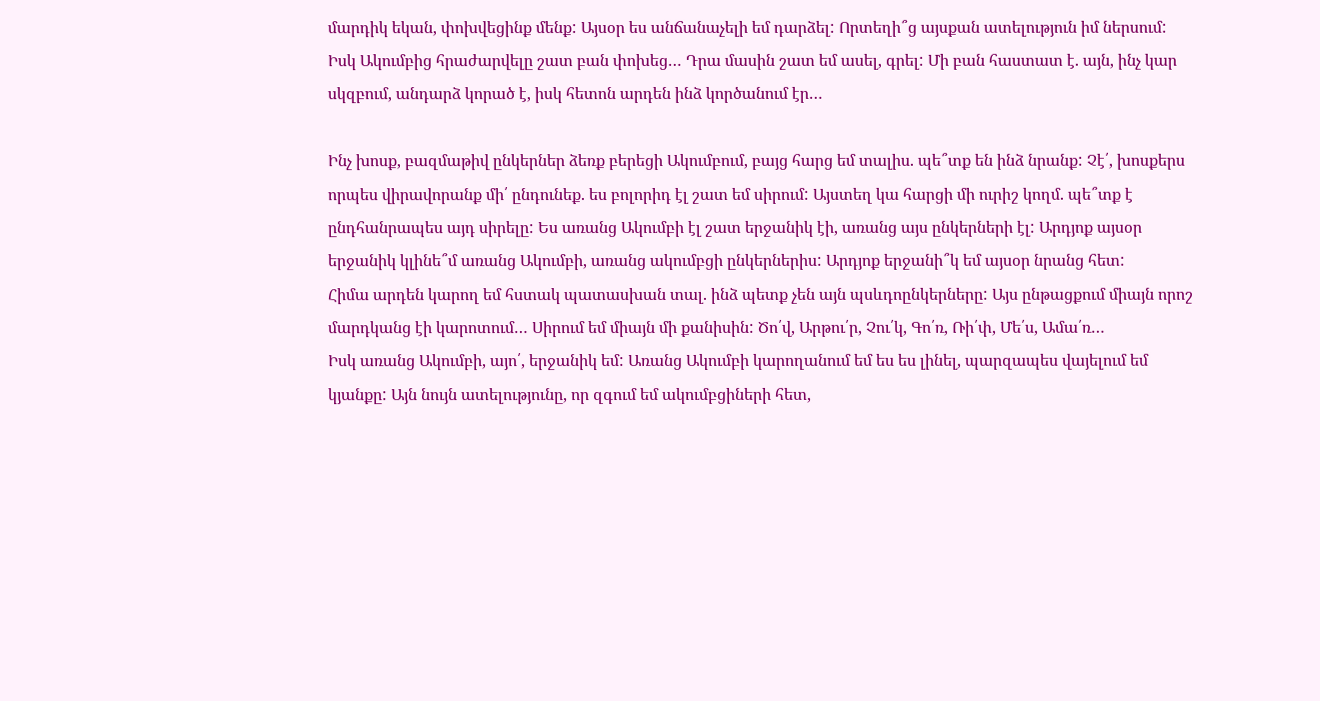մարդիկ եկան, փոխվեցինք մենք: Այսօր ես անճանաչելի եմ դարձել: Որտեղի՞ց այսքան ատելություն իմ ներսում:
Իսկ Ակումբից հրաժարվելը շատ բան փոխեց… Դրա մասին շատ եմ ասել, գրել: Մի բան հաստատ է. այն, ինչ կար սկզբում, անդարձ կորած է, իսկ հետոն արդեն ինձ կործանում էր…

Ինչ խոսք, բազմաթիվ ընկերներ ձեռք բերեցի Ակումբում, բայց հարց եմ տալիս. պե՞տք են ինձ նրանք: Չէ՛, խոսքերս որպես վիրավորանք մի՛ ընդունեք. ես բոլորիդ էլ շատ եմ սիրում: Այստեղ կա հարցի մի ուրիշ կողմ. պե՞տք է ընդհանրապես այդ սիրելը: Ես առանց Ակումբի էլ շատ երջանիկ էի, առանց այս ընկերների էլ: Արդյոք այսօր երջանիկ կլինե՞մ առանց Ակումբի, առանց ակումբցի ընկերներիս: Արդյոք երջանի՞կ եմ այսօր նրանց հետ:
Հիմա արդեն կարող եմ հստակ պատասխան տալ. ինձ պետք չեն այն պսևդոընկերները: Այս ընթացքում միայն որոշ մարդկանց էի կարոտում… Սիրում եմ միայն մի քանիսին: Ծո՛վ, Արթու՛ր, Չու՛կ, Գո՛ռ, Ռի՛փ, Մե՛ս, Ամա՛ռ…
Իսկ առանց Ակումբի, այո՛, երջանիկ եմ: Առանց Ակումբի կարողանում եմ ես ես լինել, պարզապես վայելում եմ կյանքը: Այն նույն ատելությունը, որ զգում եմ ակումբցիների հետ,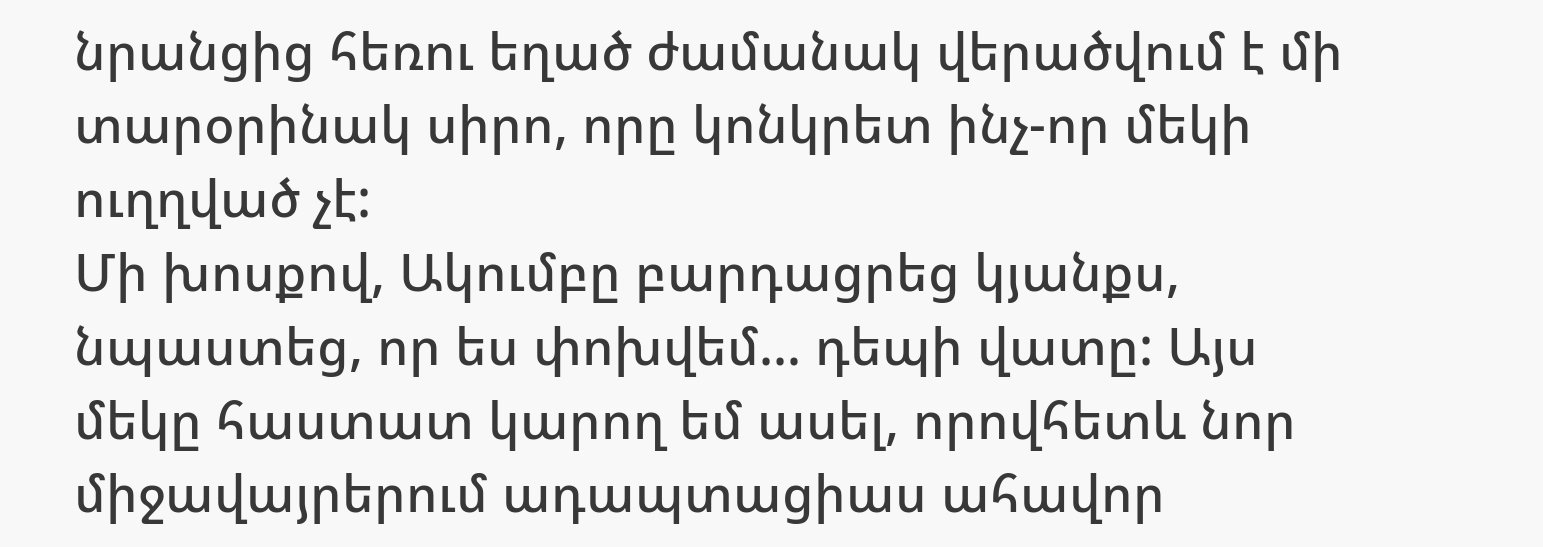նրանցից հեռու եղած ժամանակ վերածվում է մի տարօրինակ սիրո, որը կոնկրետ ինչ-որ մեկի ուղղված չէ:
Մի խոսքով, Ակումբը բարդացրեց կյանքս, նպաստեց, որ ես փոխվեմ… դեպի վատը: Այս մեկը հաստատ կարող եմ ասել, որովհետև նոր միջավայրերում ադապտացիաս ահավոր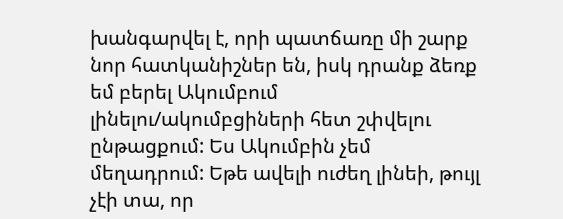խանգարվել է, որի պատճառը մի շարք նոր հատկանիշներ են, իսկ դրանք ձեռք եմ բերել Ակումբում լինելու/ակումբցիների հետ շփվելու ընթացքում: Ես Ակումբին չեմ մեղադրում: Եթե ավելի ուժեղ լինեի, թույլ չէի տա, որ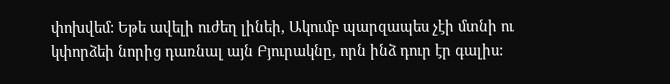փոխվեմ: Եթե ավելի ուժեղ լինեի, Ակումբ պարզապես չէի մտնի ու կփորձեի նորից դառնալ այն Բյուրակնը, որն ինձ դուր էր գալիս: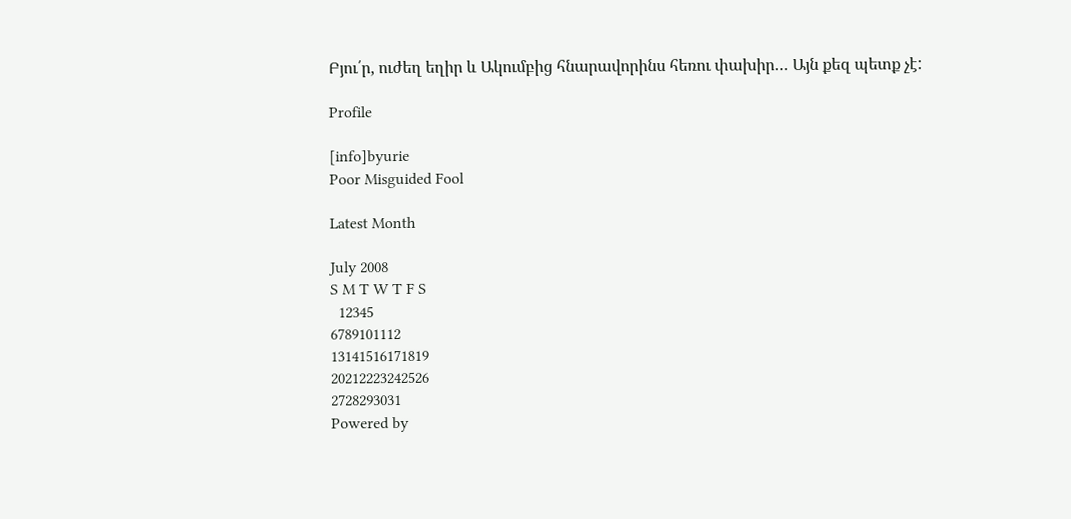Բյու՛ր, ուժեղ եղիր և Ակումբից հնարավորինս հեռու փախիր… Այն քեզ պետք չէ:

Profile

[info]byurie
Poor Misguided Fool

Latest Month

July 2008
S M T W T F S
  12345
6789101112
13141516171819
20212223242526
2728293031
Powered by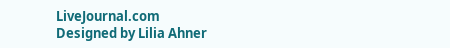LiveJournal.com
Designed by Lilia Ahner